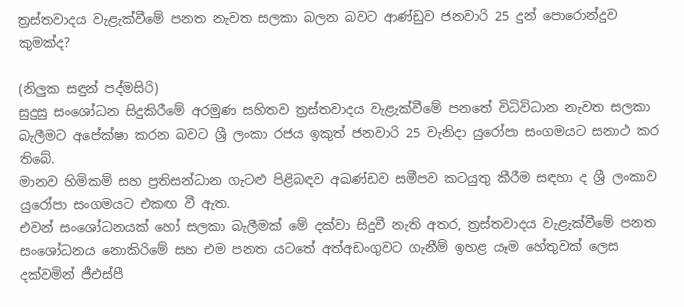ත්‍රස්තවාදය වැළැක්වීමේ පනත නැවත සලකා බලන බවට ආණ්ඩුව ජනවාරි 25 දුන් පොරොන්දුව කුමක්ද?

(නිලුක සඳුන් පද්මසිරි)
සුදුසු සංශෝධන සිදුකිරීමේ අරමුණ සහිතව ත්‍රස්තවාදය වැළැක්වීමේ පනතේ විධිවිධාන නැවත සලකා බැලීමට අපේක්ෂා කරන බවට ශ්‍රී ලංකා රජය ඉකුත් ජනවාරි 25 වැනිදා යුරෝපා සංගමයට සනාථ කර තිබේ.
මානව හිමිකම් සහ ප්‍රතිසන්ධාන ගැටළු පිළිබඳව අඛණ්ඩව සමීපව කටයුතු කීරීම සඳහා ද ශ්‍රී ලංකාව යුරෝපා සංගමයට එකඟ වී ඇත.
එවන් සංශෝධනයක් හෝ සලකා බැලීමක් මේ දක්වා සිදුවී නැති අතර, ත්‍රස්තවාදය වැළැක්වීමේ පනත සංශෝධනය නොකිරිමේ සහ එම පනත යටතේ අත්අඩංගුවට ගැනීම් ඉහළ යෑම හේතුවක් ලෙස දක්වමින් ජීඑස්පී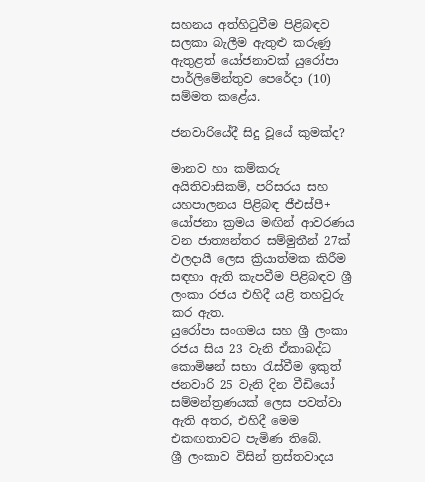සහනය අත්හිටුවීම පිළිබඳව සලකා බැලීම ඇතුළු කරුණු ඇතුළත් යෝජනාවක් යුරෝපා පාර්ලිමේන්තුව පෙරේදා (10) සම්මත කළේය.

ජනවාරියේදී සිදු වූයේ කුමක්ද?

මානව හා කම්කරු අයිතිවාසිකම්, පරිසරය සහ යහපාලනය පිළිබඳ ජීඑස්පී+ යෝජනා ක්‍රමය මඟින් ආවරණය වන ජාත්‍යන්තර සම්මුතීන් 27ක් ඵලදායී ලෙස ක්‍රියාත්මක කිරීම සඳහා ඇති කැපවීම පිළිබඳව ශ්‍රී ලංකා රජය එහිදී යළි තහවුරු කර ඇත.
යුරෝපා සංගමය සහ ශ්‍රී ලංකා රජය සිය 23 වැනි ඒකාබද්ධ කොමිෂන් සභා රැස්වීම ඉකුත් ජනවාරි 25 වැනි දින වීඩියෝ සම්මන්ත්‍රණයක් ලෙස පවත්වා ඇති අතර, එහිදී මෙම එකඟතාවට පැමිණ තිබේ.
ශ්‍රී ලංකාව විසින් ත්‍රස්තවාදය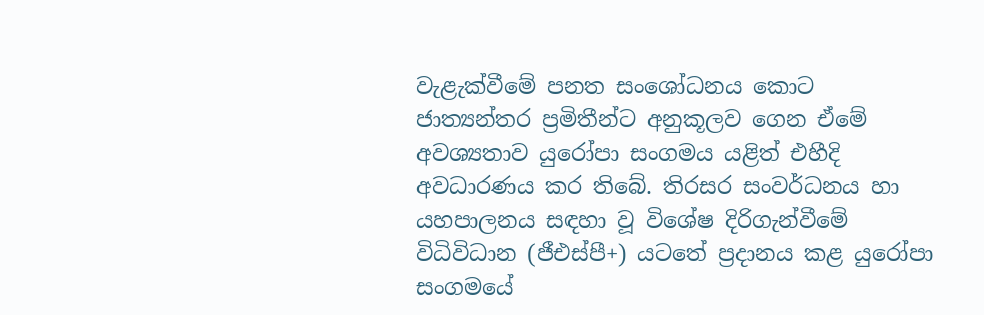වැළැක්වීමේ පනත සංශෝධනය කොට ජාත්‍යන්තර ප්‍රමිතීන්ට අනුකූලව ගෙන ඒමේ අවශ්‍යතාව යුරෝපා සංගමය යළිත් එහීදි අවධාරණය කර තිබේ. තිරසර සංවර්ධනය හා යහපාලනය සඳහා වූ විශේෂ දිරිගැන්වීමේ විධිවිධාන (ජීඑස්පී+) යටතේ ප්‍රදානය කළ යුරෝපා සංගමයේ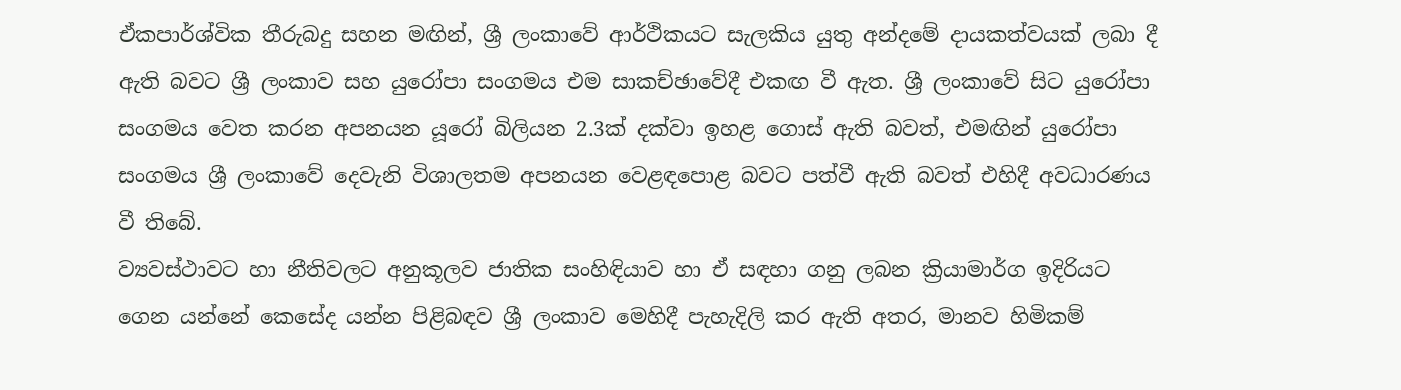ඒකපාර්ශ්වික තීරුබදු සහන මඟින්, ශ්‍රී ලංකාවේ ආර්ථිකයට සැලකිය යුතු අන්දමේ දායකත්වයක් ලබා දී ඇති බවට ශ්‍රී ලංකාව සහ යුරෝපා සංගමය එම සාකච්ඡාවේදී එකඟ වී ඇත. ශ්‍රී ලංකාවේ සිට යුරෝපා සංගමය වෙත කරන අපනයන යූරෝ බිලියන 2.3ක් දක්වා ඉහළ ගොස් ඇති බවත්, එමඟින් යුරෝපා සංගමය ශ්‍රී ලංකාවේ දෙවැනි විශාලතම අපනයන වෙළඳපොළ බවට පත්වී ඇති බවත් එහිදී අවධාරණය වී තිබේ.
ව්‍යවස්ථාවට හා නීතිවලට අනුකූලව ජාතික සංහිඳියාව හා ඒ සඳහා ගනු ලබන ක්‍රියාමාර්ග ඉදිරියට ගෙන යන්නේ කෙසේද යන්න පිළිබඳව ශ්‍රී ලංකාව මෙහිදී පැහැදිලි කර ඇති අතර, මානව හිමිකම්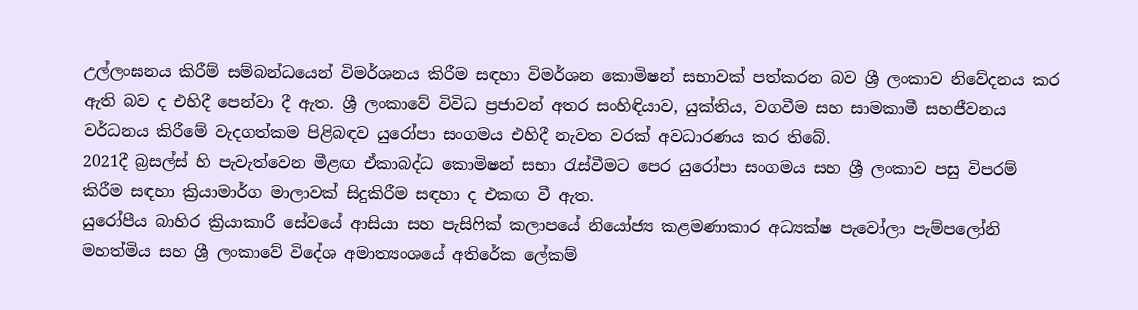උල්ලංඝනය කිරීම් සම්බන්ධයෙන් විමර්ශනය කිරීම සඳහා විමර්ශන කොමිෂන් සභාවක් පත්කරන බව ශ්‍රී ලංකාව නිවේදනය කර ඇති බව ද එහිදී පෙන්වා දී ඇත. ශ්‍රී ලංකාවේ විවිධ ප්‍රජාවන් අතර සංහිඳියාව, යුක්තිය, වගවීම සහ සාමකාමී සහජීවනය වර්ධනය කිරීමේ වැදගත්කම පිළිබඳව යුරෝපා සංගමය එහිදී නැවත වරක් අවධාරණය කර තිබේ.
2021දී බ්‍රසල්ස් හි පැවැත්වෙන මීළඟ ඒකාබද්ධ කොමිෂන් සභා රැස්වීමට පෙර යුරෝපා සංගමය සහ ශ්‍රී ලංකාව පසු විපරම් කිරීම සඳහා ක්‍රියාමාර්ග මාලාවක් සිදුකිරීම සඳහා ද එකඟ වී ඇත.
යුරෝපීය බාහිර ක්‍රියාකාරී සේවයේ ආසියා සහ පැසිෆික් කලාපයේ නියෝජ්‍ය කළමණාකාර අධ්‍යක්ෂ පැවෝලා පැම්පලෝනි මහත්මිය සහ ශ්‍රී ලංකාවේ විදේශ අමාත්‍යංශයේ අතිරේක ලේකම්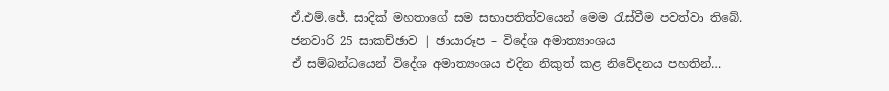ඒ.එම්.ජේ. සාදික් මහතාගේ සම සභාපතිත්වයෙන් මෙම රැස්වීම පවත්වා තිබේ.
ජනවාරි 25 සාකච්ඡාව | ඡායාරූප – විදේශ අමාත්‍යාංශය
ඒ සම්බන්ධයෙන් විදේශ අමාත්‍යංශය එදින නිකුත් කළ නිවේදනය පහතින්…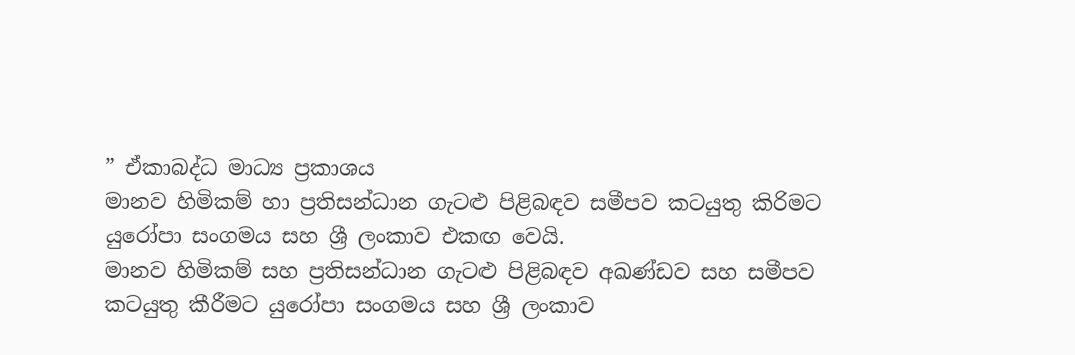” ඒකාබද්ධ මාධ්‍ය ප්‍රකාශය
මානව හිමිකම් හා ප්‍රතිසන්ධාන ගැටළු පිළිබඳව සමීපව කටයුතු කිරිමට යුරෝපා සංගමය සහ ශ්‍රී ලංකාව එකඟ වෙයි.
මානව හිමිකම් සහ ප්‍රතිසන්ධාන ගැටළු පිළිබඳව අඛණ්ඩව සහ සමීපව කටයුතු කීරීමට යුරෝපා සංගමය සහ ශ්‍රී ලංකාව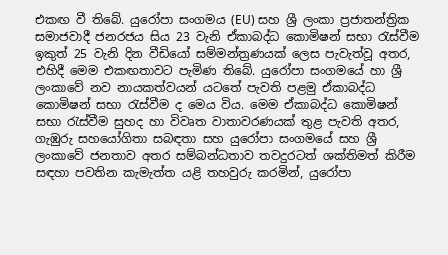එකඟ වී තිබේ. යුරෝපා සංගමය (EU) සහ ශ්‍රී ලංකා ප්‍රජාතන්ත්‍රික සමාජවාදී ජනරජය සිය 23 වැනි ඒකාබද්ධ කොමිෂන් සභා රැස්වීම ඉකුත් 25 වැනි දින වීඩියෝ සම්මන්ත්‍රණයක් ලෙස පැවැත්වූ අතර, එහිදී මෙම එකඟතාවට පැමිණ තිබේ. යුරෝපා සංගමයේ හා ශ්‍රී ලංකාවේ නව නායකත්වයන් යටතේ පැවති පළමු ඒකාබද්ධ කොමිෂන් සභා රැස්වීම ද මෙය විය. මෙම ඒකාබද්ධ කොමිෂන් සභා රැස්වීම සුහද හා විවෘත වාතාවරණයක් තුළ පැවති අතර, ගැඹුරු සහයෝගිතා සබඳතා සහ යුරෝපා සංගමයේ සහ ශ්‍රී ලංකාවේ ජනතාව අතර සම්බන්ධතාව තවදුරටත් ශක්තිමත් කිරීම සඳහා පවතින කැමැත්ත යළි තහවුරු කරමින්, යුරෝපා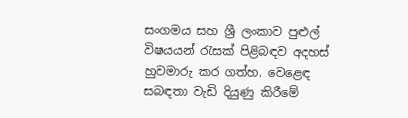සංගමය සහ ශ්‍රී ලංකාව පුළුල් විෂයයන් රැසක් පිළිබඳව අදහස් හුවමාරු කර ගත්හ. වෙළෙඳ සබඳතා වැඩි දියුණු කිරීමේ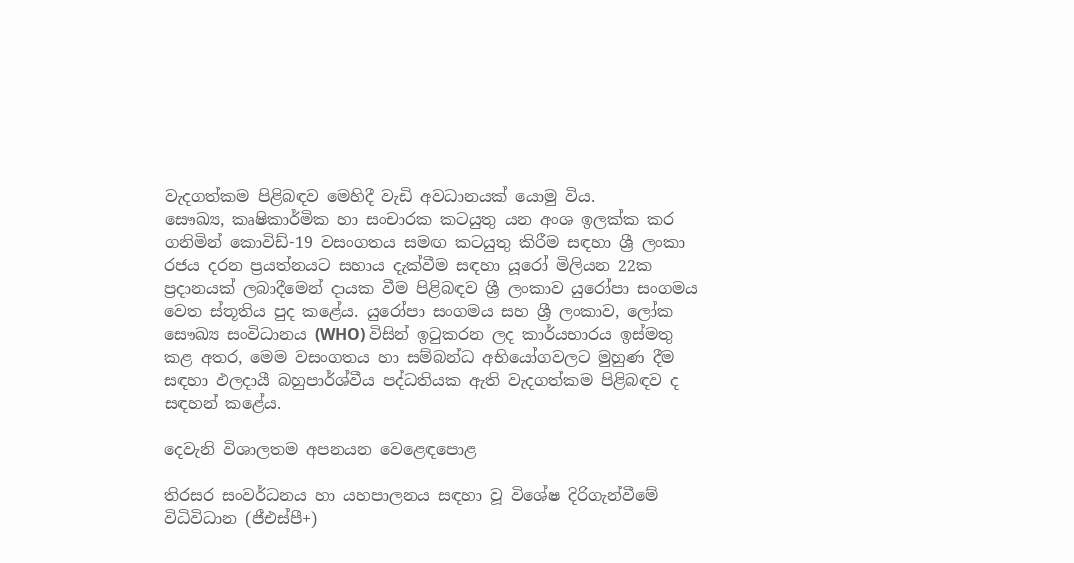වැදගත්කම පිළිබඳව මෙහිදී වැඩි අවධානයක් යොමු විය.
සෞඛ්‍ය, කෘෂිකාර්මික හා සංචාරක කටයුතු යන අංශ ඉලක්ක කර ගනිමින් කොවිඩ්-19 වසංගතය සමඟ කටයුතු කිරීම සඳහා ශ්‍රී ලංකා රජය දරන ප්‍රයත්නයට සහාය දැක්වීම සඳහා යූරෝ මිලියන 22ක ප්‍රදානයක් ලබාදීමෙන් දායක වීම පිළිබඳව ශ්‍රී ලංකාව යුරෝපා සංගමය වෙත ස්තූතිය පුද කළේය. යුරෝපා සංගමය සහ ශ්‍රී ලංකාව, ලෝක සෞඛ්‍ය සංවිධානය (WHO) විසින් ඉටුකරන ලද කාර්යභාරය ඉස්මතු කළ අතර, මෙම වසංගතය හා සම්බන්ධ අභියෝගවලට මුහුණ දීම සඳහා ඵලදායී බහුපාර්ශ්වීය පද්ධතියක ඇති වැදගත්කම පිළිබඳව ද සඳහන් කළේය.

දෙවැනි විශාලතම අපනයන වෙළෙඳපොළ

තිරසර සංවර්ධනය හා යහපාලනය සඳහා වූ විශේෂ දිරිගැන්වීමේ විධිවිධාන (ජීඑස්පී+)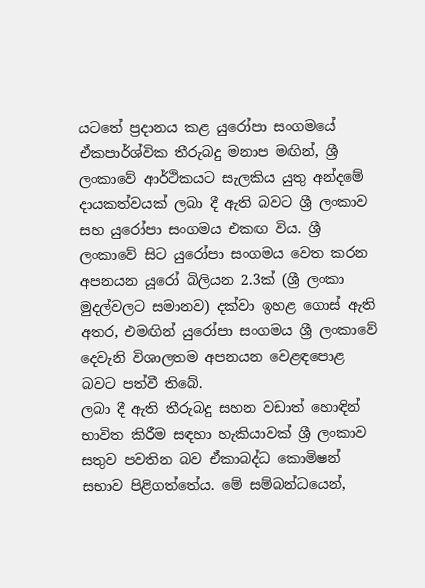යටතේ ප්‍රදානය කළ යුරෝපා සංගමයේ ඒකපාර්ශ්වික තීරුබදු මනාප මඟින්, ශ්‍රී ලංකාවේ ආර්ථිකයට සැලකිය යුතු අන්දමේ දායකත්වයක් ලබා දී ඇති බවට ශ්‍රී ලංකාව සහ යුරෝපා සංගමය එකඟ විය. ශ්‍රී ලංකාවේ සිට යුරෝපා සංගමය වෙත කරන අපනයන යූරෝ බිලියන 2.3ක් (ශ්‍රී ලංකා මුදල්වලට සමානව) දක්වා ඉහළ ගොස් ඇති අතර, එමඟින් යුරෝපා සංගමය ශ්‍රී ලංකාවේ දෙවැනි විශාලතම අපනයන වෙළඳපොළ බවට පත්වී තිබේ.
ලබා දී ඇති තීරුබදු සහන වඩාත් හොඳින් භාවිත කිරීම සඳහා හැකියාවක් ශ්‍රී ලංකාව සතුව පවතින බව ඒකාබද්ධ කොමිෂන් සභාව පිළිගත්තේය. මේ සම්බන්ධයෙන්,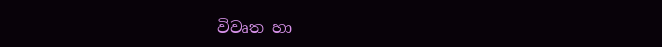විවෘත හා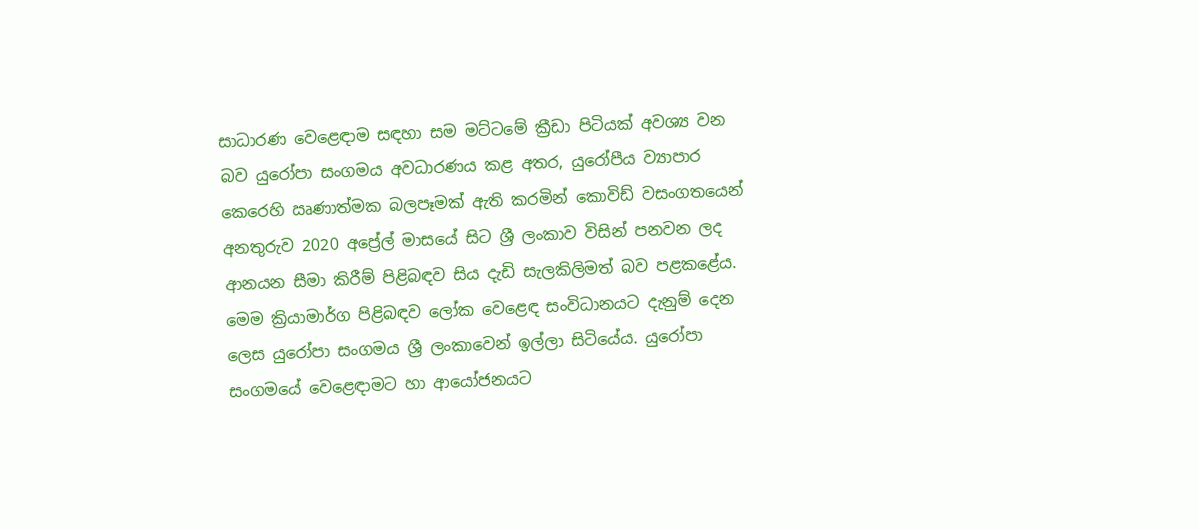සාධාරණ වෙළෙඳාම සඳහා සම මට්ටමේ ක්‍රීඩා පිටියක් අවශ්‍ය වන බව යුරෝපා සංගමය අවධාරණය කළ අතර, යුරෝපීය ව්‍යාපාර කෙරෙහි ඍණාත්මක බලපෑමක් ඇති කරමින් කොවිඩ් වසංගතයෙන් අනතුරුව 2020 අප්‍රේල් මාසයේ සිට ශ්‍රී ලංකාව විසින් පනවන ලද ආනයන සීමා කිරීම් පිළිබඳව සිය දැඩි සැලකිලිමත් බව පළකළේය. මෙම ක්‍රියාමාර්ග පිළිබඳව ලෝක වෙළෙඳ සංවිධානයට දැනුම් දෙන ලෙස යුරෝපා සංගමය ශ්‍රී ලංකාවෙන් ඉල්ලා සිටියේය. යුරෝපා සංගමයේ වෙළෙඳාමට හා ආයෝජනයට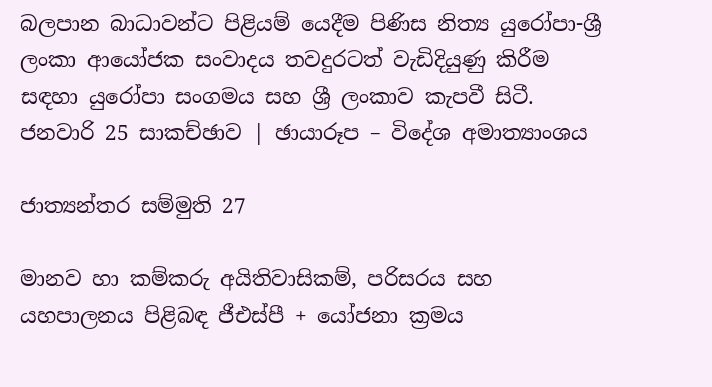බලපාන බාධාවන්ට පිළියම් යෙදීම පිණිස නිත්‍ය යුරෝපා-ශ්‍රී ලංකා ආයෝජක සංවාදය තවදුරටත් වැඩිදියුණු කිරීම සඳහා යුරෝපා සංගමය සහ ශ්‍රී ලංකාව කැපවී සිටී.
ජනවාරි 25 සාකච්ඡාව | ඡායාරූප – විදේශ අමාත්‍යාංශය

ජාත්‍යන්තර සම්මුති 27

මානව හා කම්කරු අයිතිවාසිකම්, පරිසරය සහ යහපාලනය පිළිබඳ ජීඑස්පී + යෝජනා ක්‍රමය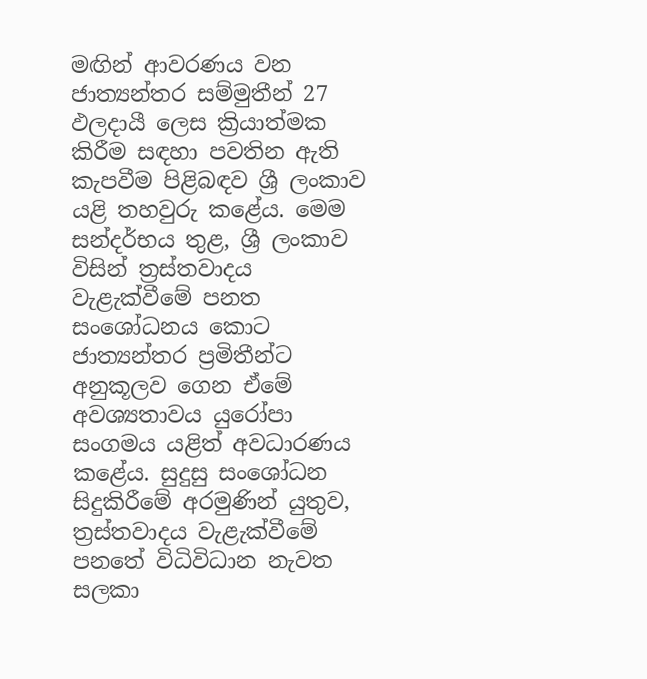මඟින් ආවරණය වන ජාත්‍යන්තර සම්මුතීන් 27 ඵලදායී ලෙස ක්‍රියාත්මක කිරීම සඳහා පවතින ඇති කැපවීම පිළිබඳව ශ්‍රී ලංකාව යළි තහවුරු කළේය. මෙම සන්දර්භය තුළ, ශ්‍රී ලංකාව විසින් ත්‍රස්තවාදය වැළැක්වීමේ පනත සංශෝධනය කොට ජාත්‍යන්තර ප්‍රමිතීන්ට අනුකූලව ගෙන ඒමේ අවශ්‍යතාවය යුරෝපා සංගමය යළිත් අවධාරණය කළේය. සුදුසු සංශෝධන සිදුකිරීමේ අරමුණින් යුතුව, ත්‍රස්තවාදය වැළැක්වීමේ පනතේ විධිවිධාන නැවත සලකා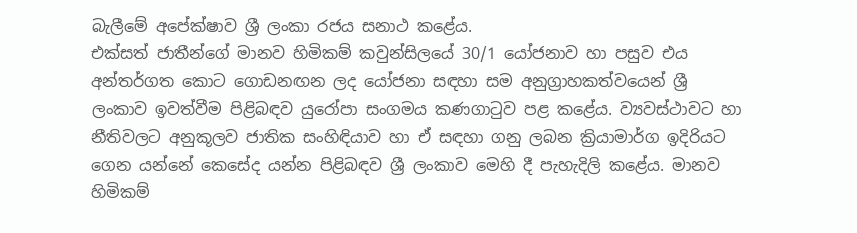බැලීමේ අපේක්ෂාව ශ්‍රී ලංකා රජය සනාථ කළේය.
එක්සත් ජාතීන්ගේ මානව හිමිකම් කවුන්සිලයේ 30/1 යෝජනාව හා පසුව එය අන්තර්ගත කොට ගොඩනඟන ලද යෝජනා සඳහා සම අනුග්‍රාහකත්වයෙන් ශ්‍රී ලංකාව ඉවත්වීම පිළිබඳව යුරෝපා සංගමය කණගාටුව පළ කළේය. ව්‍යවස්ථාවට හා නීතිවලට අනුකූලව ජාතික සංහිඳියාව හා ඒ සඳහා ගනු ලබන ක්‍රියාමාර්ග ඉදිරියට ගෙන යන්නේ කෙසේද යන්න පිළිබඳව ශ්‍රී ලංකාව මෙහි දී පැහැදිලි කළේය. මානව හිමිකම්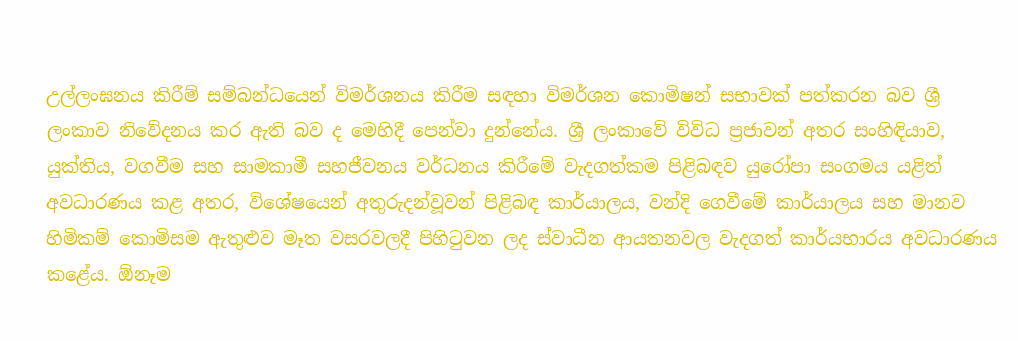උල්ලංඝනය කිරීම් සම්බන්ධයෙන් විමර්ශනය කිරීම සඳහා විමර්ශන කොමිෂන් සභාවක් පත්කරන බව ශ්‍රී ලංකාව නිවේදනය කර ඇති බව ද මෙහිදී පෙන්වා දුන්නේය. ශ්‍රී ලංකාවේ විවිධ ප්‍රජාවන් අතර සංහිඳියාව, යුක්තිය, වගවීම සහ සාමකාමී සහජීවනය වර්ධනය කිරීමේ වැදගත්කම පිළිබඳව යුරෝපා සංගමය යළිත් අවධාරණය කළ අතර, විශේෂයෙන් අතුරුදන්වූවන් පිළිබඳ කාර්යාලය, වන්දි ගෙවීමේ කාර්යාලය සහ මානව හිමිකම් කොමිසම ඇතුළුව මෑත වසරවලදී පිහිටුවන ලද ස්වාධීන ආයතනවල වැදගත් කාර්යභාරය අවධාරණය කළේය. ඕනෑම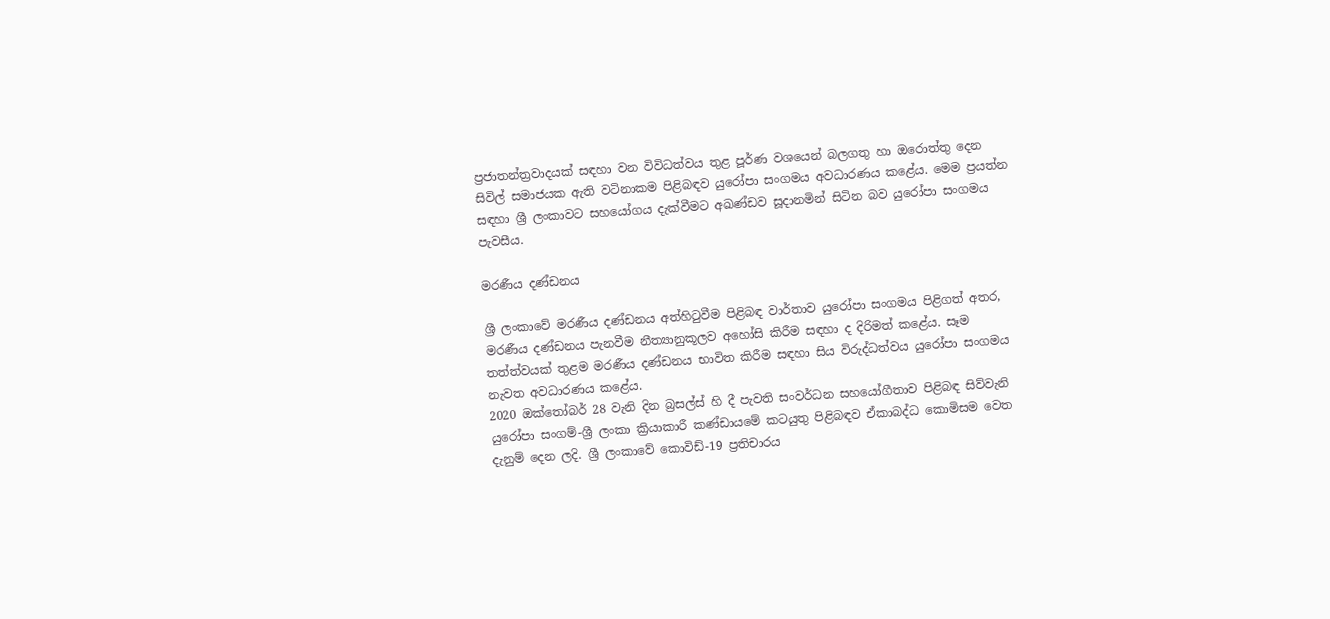ප්‍රජාතන්ත්‍රවාදයක් සඳහා වන විවිධත්වය තුළ පූර්ණ වශයෙන් බලගතු හා ඔරොත්තු දෙන සිවිල් සමාජයක ඇති වටිනාකම පිළිබඳව යුරෝපා සංගමය අවධාරණය කළේය. මෙම ප්‍රයත්න සඳහා ශ්‍රී ලංකාවට සහයෝගය දැක්වීමට අඛණ්ඩව සූදානමින් සිටින බව යුරෝපා සංගමය පැවසීය.

මරණීය දණ්ඩනය

ශ්‍රී ලංකාවේ මරණීය දණ්ඩනය අත්හිටුවීම පිළිබඳ වාර්තාව යුරෝපා සංගමය පිළිගත් අතර, මරණීය දණ්ඩනය පැනවීම නීත්‍යානුකූලව අහෝසි කිරීම සඳහා ද දිරිමත් කළේය. සෑම තත්ත්වයක් තුළම මරණීය දණ්ඩනය භාවිත කිරීම සඳහා සිය විරුද්ධත්වය යුරෝපා සංගමය නැවත අවධාරණය කළේය.
2020 ඔක්තෝබර් 28 වැනි දින බ්‍රසල්ස් හි දී පැවති සංවර්ධන සහයෝගීතාව පිළිබඳ සිව්වැනි යුරෝපා සංගම්-ශ්‍රී ලංකා ක්‍රියාකාරී කණ්ඩායමේ කටයුතු පිළිබඳව ඒකාබද්ධ කොමිසම වෙත දැනුම් දෙන ලදි. ශ්‍රී ලංකාවේ කොවිඩ්-19 ප්‍රතිචාරය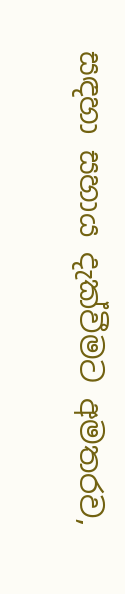සඳහා සහාය දැක්වීමට අමතරව,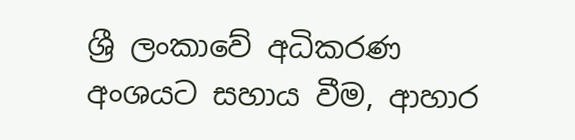ශ්‍රී ලංකාවේ අධිකරණ අංශයට සහාය වීම, ආහාර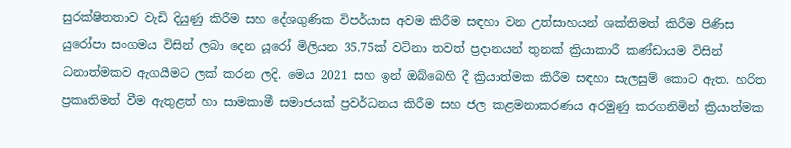සුරක්ෂිතතාව වැඩි දියුණු කිරීම සහ දේශගුණික විපර්යාස අවම කිරීම සඳහා වන උත්සාහයන් ශක්තිමත් කිරීම පිණිස යුරෝපා සංගමය විසින් ලබා දෙන යූරෝ මිලියන 35.75ක් වටිනා තවත් ප්‍රදානයන් තුනක් ක්‍රියාකාරී කණ්ඩායම විසින් ධනාත්මකව ඇගයීමට ලක් කරන ලදි. මෙය 2021 සහ ඉන් ඔබ්බෙහි දී ක්‍රියාත්මක කිරීම සඳහා සැලසුම් කොට ඇත. හරිත ප්‍රකෘතිමත් වීම ඇතුළත් හා සාමකාමී සමාජයක් ප්‍රවර්ධනය කිරීම සහ ජල කළමනාකරණය අරමුණු කරගනිමින් ක්‍රියාත්මක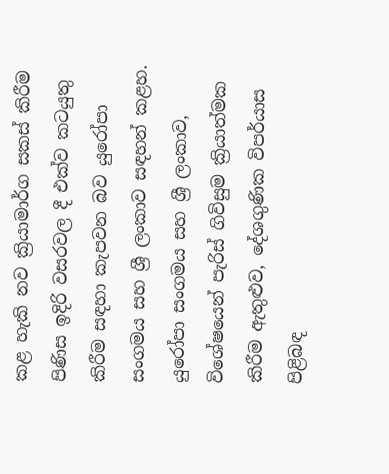කළ හැකි නව ක්‍රියාමාර්ග සකස් කිරීම පිණිස ඉදිරි වසරවල දී එක්ව කටයුතු කිරීම සඳහා කැපවන බව යුරෝපා සංගමය සහ ශ්‍රී ලංකාව සඳහන් කළහ.
යුරෝපා සංගමය සහ ශ්‍රී ලංකාව, විශේෂයෙන් පැරිස් ගිවිසුම ක්‍රියාත්මක කිරීම ඇතුළුව, දේශගුණික විපර්යාස පිළිබඳ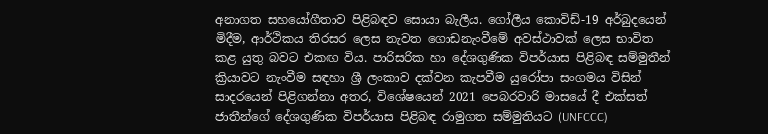අනාගත සහයෝගීතාව පිළිබඳව සොයා බැලීය. ගෝලීය කොවිඩ්-19 අර්බුදයෙන් මිදීම, ආර්ථිකය තිරසර ලෙස නැවත ගොඩනැංවීමේ අවස්ථාවක් ලෙස භාවිත කළ යුතු බවට එකඟ විය. පාරිසරික හා දේශගුණික විපර්යාස පිළිබඳ සම්මුතීන් ක්‍රියාවට නැංවීම සඳහා ශ්‍රී ලංකාව දක්වන කැපවීම යුරෝපා සංගමය විසින් සාදරයෙන් පිළිගන්නා අතර, විශේෂයෙන් 2021 පෙබරවාරි මාසයේ දී එක්සත් ජාතීන්ගේ දේශගුණික විපර්යාස පිළිබඳ රාමුගත සම්මුතියට (UNFCCC)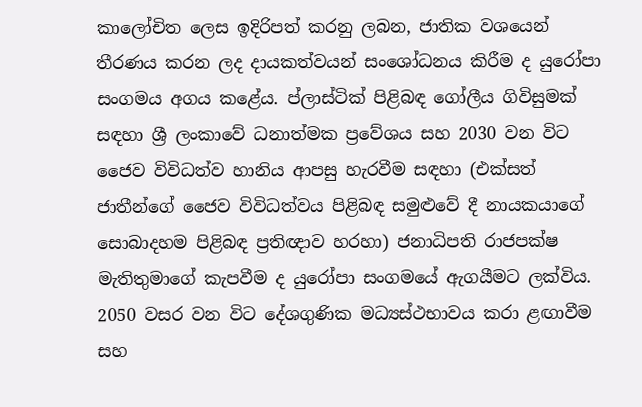කාලෝචිත ලෙස ඉදිරිපත් කරනු ලබන, ජාතික වශයෙන් තීරණය කරන ලද දායකත්වයන් සංශෝධනය කිරීම ද යුරෝපා සංගමය අගය කළේය. ප්ලාස්ටික් පිළිබඳ ගෝලීය ගිවිසුමක් සඳහා ශ්‍රී ලංකාවේ ධනාත්මක ප්‍රවේශය සහ 2030 වන විට ජෛව විවිධත්ව හානිය ආපසු හැරවීම සඳහා (එක්සත් ජාතීන්ගේ ජෛව විවිධත්වය පිළිබඳ සමුළුවේ දී නායකයාගේ සොබාදහම පිළිබඳ ප්‍රතිඥාව හරහා) ජනාධිපති රාජපක්ෂ මැතිතුමාගේ කැපවීම ද යුරෝපා සංගමයේ ඇගයීමට ලක්විය. 2050 වසර වන විට දේශගුණික මධ්‍යස්ථභාවය කරා ළඟාවීම සහ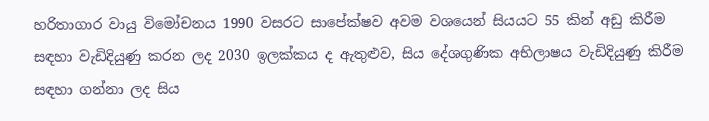හරිතාගාර වායු විමෝචනය 1990 වසරට සාපේක්ෂව අවම වශයෙන් සියයට 55 කින් අඩු කිරීම සඳහා වැඩිදියුණු කරන ලද 2030 ඉලක්කය ද ඇතුළුව, සිය දේශගුණික අභිලාෂය වැඩිදියුණු කිරීම සඳහා ගන්නා ලද සිය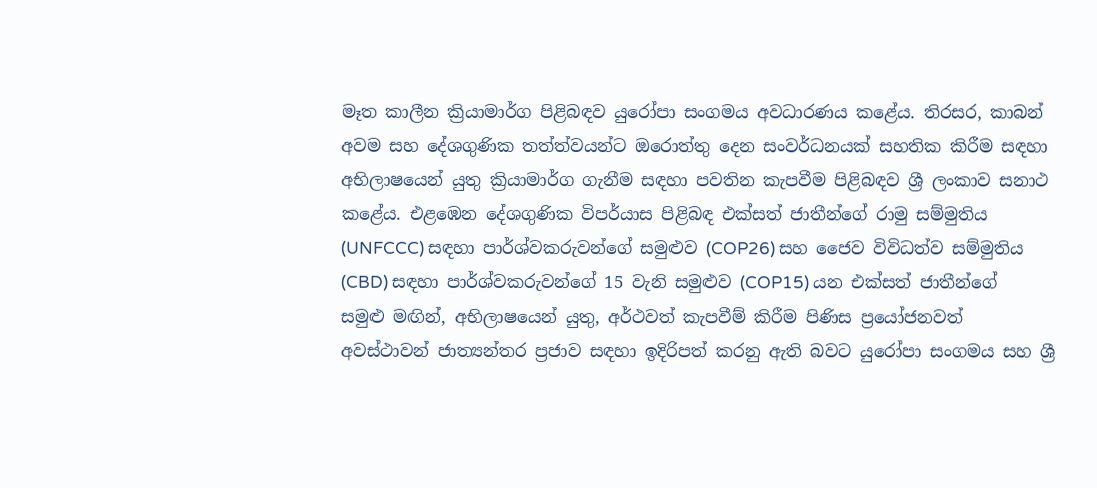මෑත කාලීන ක්‍රියාමාර්ග පිළිබඳව යුරෝපා සංගමය අවධාරණය කළේය. තිරසර, කාබන් අවම සහ දේශගුණික තත්ත්වයන්ට ඔරොත්තු දෙන සංවර්ධනයක් සහතික කිරීම සඳහා අභිලාෂයෙන් යුතු ක්‍රියාමාර්ග ගැනීම සඳහා පවතින කැපවීම පිළිබඳව ශ්‍රී ලංකාව සනාථ කළේය. එළඹෙන දේශගුණික විපර්යාස පිළිබඳ එක්සත් ජාතීන්ගේ රාමු සම්මුතිය (UNFCCC) සඳහා පාර්ශ්වකරුවන්ගේ සමුළුව (COP26) සහ ජෛව විවිධත්ව සම්මුතිය (CBD) සඳහා පාර්ශ්වකරුවන්ගේ 15 වැනි සමුළුව (COP15) යන එක්සත් ජාතීන්ගේ සමුළු මඟින්, අභිලාෂයෙන් යුතු, අර්ථවත් කැපවීම් කිරීම පිණිස ප්‍රයෝජනවත් අවස්ථාවන් ජාත්‍යන්තර ප්‍රජාව සඳහා ඉදිරිපත් කරනු ඇති බවට යුරෝපා සංගමය සහ ශ්‍රී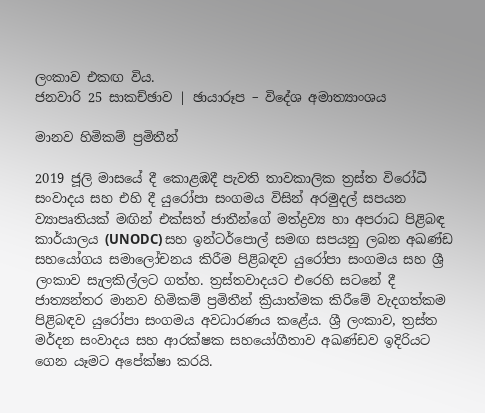ලංකාව එකඟ විය.
ජනවාරි 25 සාකච්ඡාව | ඡායාරූප – විදේශ අමාත්‍යාංශය

මානව හිමිකම් ප්‍රමිතීන්

2019 ජූලි මාසයේ දී කොළඹදී පැවති තාවකාලික ත්‍රස්ත විරෝධී සංවාදය සහ එහි දී යුරෝපා සංගමය විසින් අරමුදල් සපයන ව්‍යාපෘතියක් මඟින් එක්සත් ජාතීන්ගේ මත්ද්‍රව්‍ය හා අපරාධ පිළිබඳ කාර්යාලය (UNODC) සහ ඉන්ටර්පොල් සමඟ සපයනු ලබන අඛණ්ඩ සහයෝගය සමාලෝචනය කිරීම පිළිබඳව යුරෝපා සංගමය සහ ශ්‍රී ලංකාව සැලකිල්ලට ගත්හ. ත්‍රස්තවාදයට එරෙහි සටනේ දී ජාත්‍යන්තර මානව හිමිකම් ප්‍රමිතීන් ක්‍රියාත්මක කිරීමේ වැදගත්කම පිළිබඳව යුරෝපා සංගමය අවධාරණය කළේය. ශ්‍රී ලංකාව, ත්‍රස්ත මර්දන සංවාදය සහ ආරක්ෂක සහයෝගීතාව අඛණ්ඩව ඉදිරියට ගෙන යෑමට අපේක්ෂා කරයි.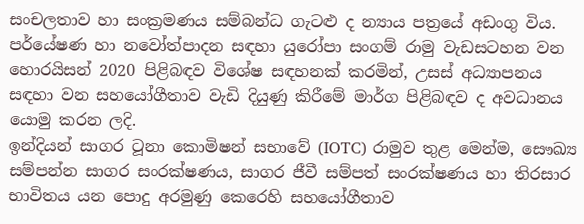සංචලතාව හා සංක්‍රමණය සම්බන්ධ ගැටළු ද න්‍යාය පත්‍රයේ අඩංගු විය. පර්යේෂණ හා නවෝත්පාදන සඳහා යුරෝපා සංගම් රාමු වැඩසටහන වන හොරයිසන් 2020 පිළිබඳව විශේෂ සඳහනක් කරමින්, උසස් අධ්‍යාපනය සඳහා වන සහයෝගීතාව වැඩි දියුණු කිරීමේ මාර්ග පිළිබඳව ද අවධානය යොමු කරන ලදි.
ඉන්දියන් සාගර ටූනා කොමිෂන් සභාවේ (IOTC) රාමුව තුළ මෙන්ම, සෞඛ්‍ය සම්පන්න සාගර සංරක්ෂණය, සාගර ජීවී සම්පත් සංරක්ෂණය හා තිරසාර භාවිතය යන පොදු අරමුණු කෙරෙහි සහයෝගීතාව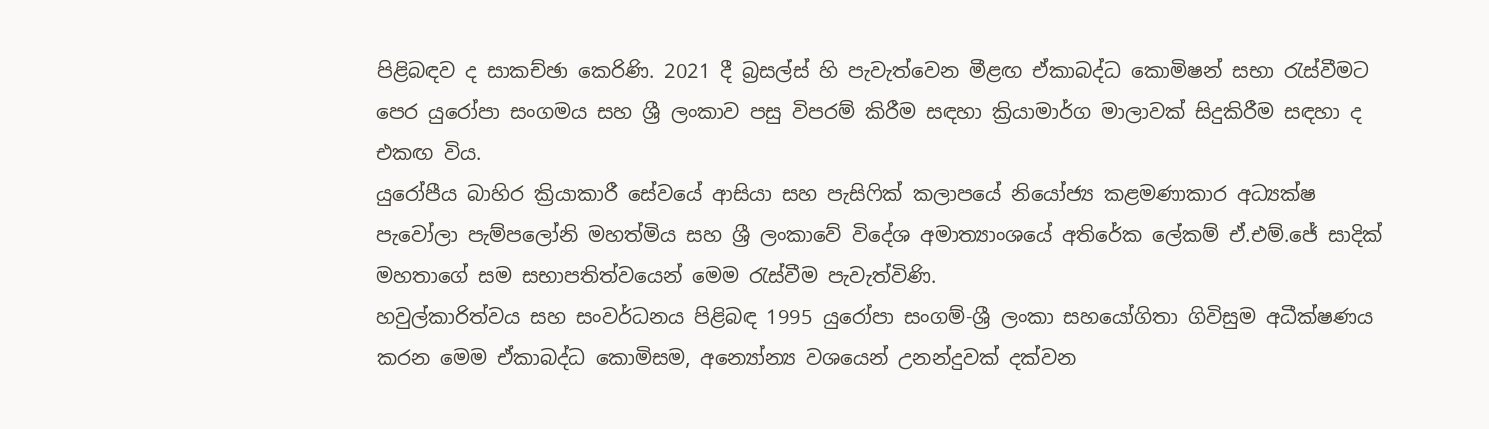පිළිබඳව ද සාකච්ඡා කෙරිණි. 2021 දී බ්‍රසල්ස් හි පැවැත්වෙන මීළඟ ඒකාබද්ධ කොමිෂන් සභා රැස්වීමට පෙර යුරෝපා සංගමය සහ ශ්‍රී ලංකාව පසු විපරම් කිරීම සඳහා ක්‍රියාමාර්ග මාලාවක් සිදුකිරීම සඳහා ද එකඟ විය.
යුරෝපීය බාහිර ක්‍රියාකාරී සේවයේ ආසියා සහ පැසිෆික් කලාපයේ නියෝජ්‍ය කළමණාකාර අධ්‍යක්ෂ පැවෝලා පැම්පලෝනි මහත්මිය සහ ශ්‍රී ලංකාවේ විදේශ අමාත්‍යාංශයේ අතිරේක ලේකම් ඒ.එම්.ජේ සාදික් මහතාගේ සම සභාපතිත්වයෙන් මෙම රැස්වීම පැවැත්විණි.
හවුල්කාරිත්වය සහ සංවර්ධනය පිළිබඳ 1995 යුරෝපා සංගම්-ශ්‍රී ලංකා සහයෝගිතා ගිවිසුම අධීක්ෂණය කරන මෙම ඒකාබද්ධ කොමිසම, අන්‍යෝන්‍ය වශයෙන් උනන්දුවක් දක්වන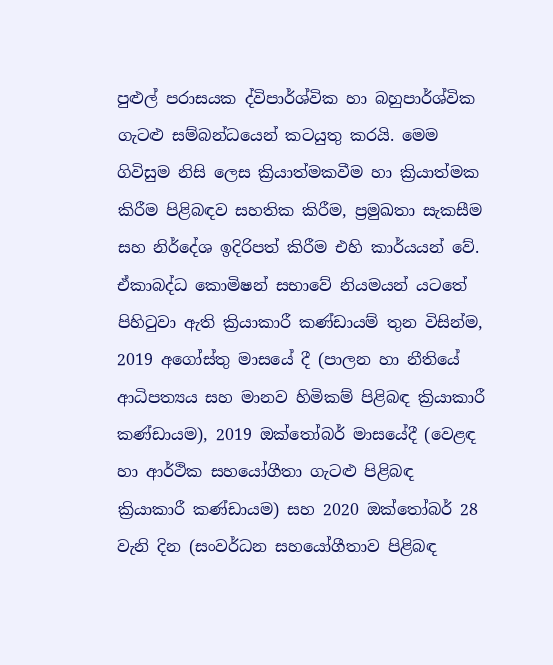පුළුල් පරාසයක ද්විපාර්ශ්වික හා බහුපාර්ශ්වික ගැටළු සම්බන්ධයෙන් කටයුතු කරයි. මෙම ගිවිසුම නිසි ලෙස ක්‍රියාත්මකවීම හා ක්‍රියාත්මක කිරීම පිළිබඳව සහතික කිරීම, ප්‍රමුඛතා සැකසීම සහ නිර්දේශ ඉදිරිපත් කිරීම එහි කාර්යයන් වේ.
ඒකාබද්ධ කොමිෂන් සභාවේ නියමයන් යටතේ පිහිටුවා ඇති ක්‍රියාකාරී කණ්ඩායම් තුන විසින්ම, 2019 අගෝස්තු මාසයේ දී (පාලන හා නීතියේ ආධිපත්‍යය සහ මානව හිමිකම් පිළිබඳ ක්‍රියාකාරී කණ්ඩායම), 2019 ඔක්තෝබර් මාසයේදී (වෙළඳ හා ආර්ථික සහයෝගීතා ගැටළු පිළිබඳ ක්‍රියාකාරී කණ්ඩායම) සහ 2020 ඔක්තෝබර් 28 වැනි දින (සංවර්ධන සහයෝගීතාව පිළිබඳ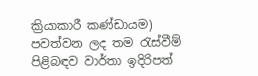ක්‍රියාකාරී කණ්ඩායම) පවත්වන ලද තම රැස්වීම් පිළිබඳව වාර්තා ඉදිරිපත්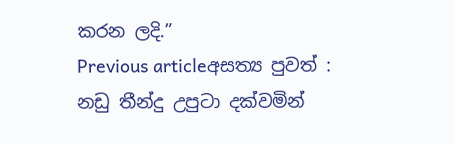කරන ලදි.”
Previous articleඅසත්‍ය පුවත් : නඩු තීන්දු උපුටා දක්වමින්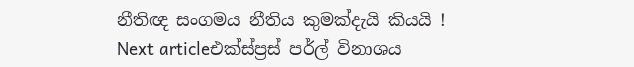නීතිඥ සංගමය නීතිය කුමක්දැයි කියයි !
Next articleඑක්ස්ප්‍රස් පර්ල් විනාශය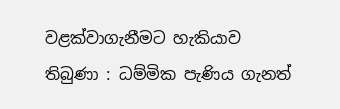වළක්වාගැනීමට හැකියාව තිබුණා : ධම්මික පැණිය ගැනත්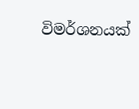විමර්ශනයක්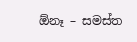ඕනෑ – සමස්ත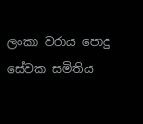ලංකා වරාය පොදු සේවක සමිතිය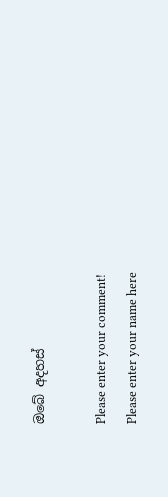ඔබේ අදහස්

Please enter your comment!
Please enter your name here